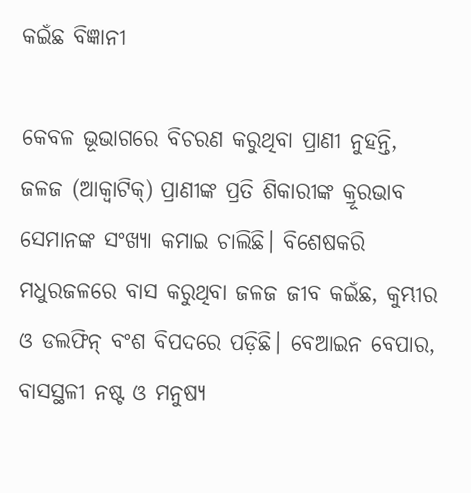କଇଁଛ ବିଜ୍ଞାନୀ

କେବଳ ଭୂଭାଗରେ ବିଚରଣ କରୁଥିବା ପ୍ରାଣୀ ନୁହନ୍ତି, ଜଳଜ (ଆକ୍ୱାଟିକ୍‌) ପ୍ରାଣୀଙ୍କ ପ୍ରତି ଶିକାରୀଙ୍କ କ୍ରୂରଭାବ ସେମାନଙ୍କ ସଂଖ୍ୟା କମାଇ ଚାଲିଛି। ବିଶେଷକରି ମଧୁରଜଳରେ ବାସ କରୁଥିବା ଜଳଜ ଜୀବ କଇଁଛ, କୁମ୍ଭୀର ଓ ଡଲଫିନ୍‌ ବଂଶ ବିପଦରେ ପଡ଼ିଛି। ବେଆଇନ ବେପାର, ବାସସ୍ଥଳୀ ନଷ୍ଟ ଓ ମନୁଷ୍ୟ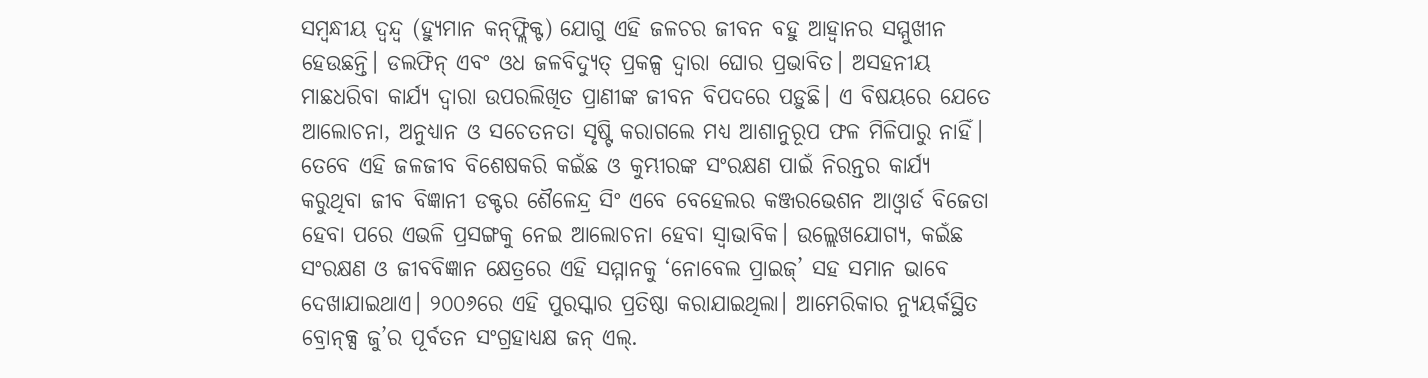ସମ୍ବନ୍ଧୀୟ ଦ୍ୱନ୍ଦ୍ୱ (ହ୍ୟୁମାନ କନ୍‌ଫ୍ଲିକ୍ଟ) ଯୋଗୁ ଏହି ଜଳଚର ଜୀବନ ବହୁ ଆହ୍ବାନର ସମ୍ମୁଖୀନ ହେଉଛନ୍ତି। ଡଲଫିନ୍‌ ଏବଂ ଓଧ ଜଳବିଦ୍ୟୁତ୍‌ ପ୍ରକଳ୍ପ ଦ୍ୱାରା ଘୋର ପ୍ରଭାବିତ। ଅସହନୀୟ ମାଛଧରିବା କାର୍ଯ୍ୟ ଦ୍ୱାରା ଉପରଲିଖିତ ପ୍ରାଣୀଙ୍କ ଜୀବନ ବିପଦରେ ପଡ଼ୁଛି। ଏ ବିଷୟରେ ଯେତେ ଆଲୋଚନା, ଅନୁଧ୍ୟାନ ଓ ସଚେତନତା ସୃଷ୍ଟି କରାଗଲେ ମଧ୍ୟ ଆଶାନୁରୂପ ଫଳ ମିଳିପାରୁ ନାହିଁ। ତେବେ ଏହି ଜଳଜୀବ ବିଶେଷକରି କଇଁଛ ଓ କୁମ୍ଭୀରଙ୍କ ସଂରକ୍ଷଣ ପାଇଁ ନିରନ୍ତର କାର୍ଯ୍ୟ କରୁଥିବା ଜୀବ ବିଜ୍ଞାନୀ ଡକ୍ଟର ଶୈଳେନ୍ଦ୍ର ସିଂ ଏବେ ବେହେଲର କଞ୍ଜରଭେଶନ ଆଓ୍ବାର୍ଡ ବିଜେତା ହେବା ପରେ ଏଭଳି ପ୍ରସଙ୍ଗକୁ ନେଇ ଆଲୋଚନା ହେବା ସ୍ବାଭାବିକ। ଉଲ୍ଲେଖଯୋଗ୍ୟ, କଇଁଛ ସଂରକ୍ଷଣ ଓ ଜୀବବିଜ୍ଞାନ କ୍ଷେତ୍ରରେ ଏହି ସମ୍ମାନକୁ ‘ନୋବେଲ ପ୍ରାଇଜ୍‌’ ସହ ସମାନ ଭାବେ ଦେଖାଯାଇଥାଏ। ୨୦୦୬ରେ ଏହି ପୁରସ୍କାର ପ୍ରତିଷ୍ଠା କରାଯାଇଥିଲା। ଆମେରିକାର ନ୍ୟୁୟର୍କସ୍ଥିତ ବ୍ରୋନ୍‌କ୍ସ ଜୁ’ର ପୂର୍ବତନ ସଂଗ୍ରହାଧ୍ୟକ୍ଷ ଜନ୍‌ ଏଲ୍‌.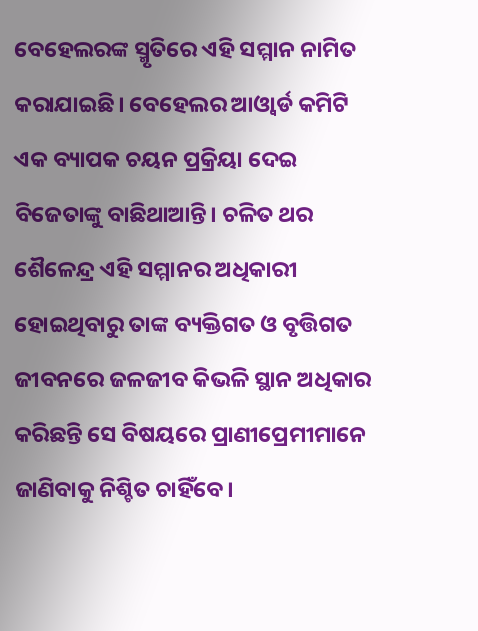ବେହେଲରଙ୍କ ସ୍ମୃତିରେ ଏହି ସମ୍ମାନ ନାମିତ କରାଯାଇଛି। ବେହେଲର ଆଓ୍ବାର୍ଡ କମିଟି ଏକ ବ୍ୟାପକ ଚୟନ ପ୍ରକ୍ରିୟା ଦେଇ ବିଜେତାଙ୍କୁ ବାଛିଥାଆନ୍ତି। ଚଳିତ ଥର ଶୈଳେନ୍ଦ୍ର ଏହି ସମ୍ମାନର ଅଧିକାରୀ ହୋଇଥିବାରୁ ତାଙ୍କ ବ୍ୟକ୍ତିଗତ ଓ ବୃତ୍ତିଗତ ଜୀବନରେ ଜଳଜୀବ କିଭଳି ସ୍ଥାନ ଅଧିକାର କରିଛନ୍ତି ସେ ବିଷୟରେ ପ୍ରାଣୀପ୍ରେମୀମାନେ ଜାଣିବାକୁ ନିଶ୍ଚିତ ଚାହିଁବେ।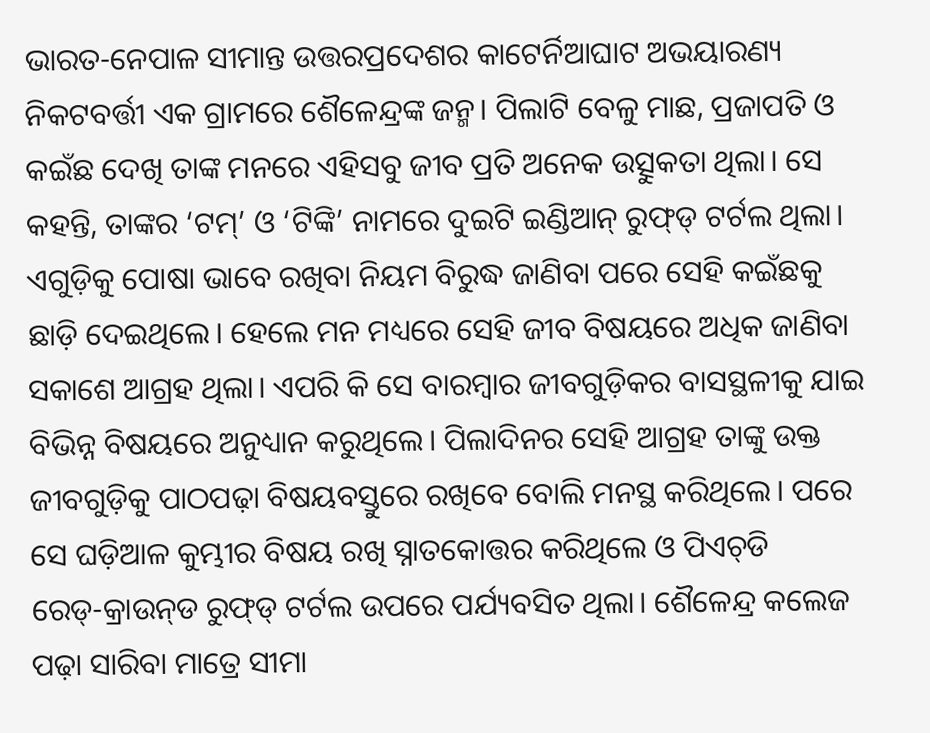ଭାରତ-ନେପାଳ ସୀମାନ୍ତ ଉତ୍ତରପ୍ରଦେଶର କାଟେର୍ନିଆଘାଟ ଅଭୟାରଣ୍ୟ ନିକଟବର୍ତ୍ତୀ ଏକ ଗ୍ରାମରେ ଶୈଳେନ୍ଦ୍ରଙ୍କ ଜନ୍ମ। ପିଲାଟି ବେଳୁ ମାଛ, ପ୍ରଜାପତି ଓ କଇଁଛ ଦେଖି ତାଙ୍କ ମନରେ ଏହିସବୁ ଜୀବ ପ୍ରତି ଅନେକ ଉତ୍ସୁକତା ଥିଲା। ସେ କହନ୍ତି, ତାଙ୍କର ‘ଟମ୍‌’ ଓ ‘ଟିଙ୍କି’ ନାମରେ ଦୁଇଟି ଇଣ୍ଡିଆନ୍‌ ରୁଫ୍‌ଡ୍‌ ଟର୍ଟଲ ଥିଲା। ଏଗୁଡ଼ିକୁ ପୋଷା ଭାବେ ରଖିବା ନିୟମ ବିରୁଦ୍ଧ ଜାଣିବା ପରେ ସେହି କଇଁଛକୁ ଛାଡ଼ି ଦେଇଥିଲେ। ହେଲେ ମନ ମଧ୍ୟରେ ସେହି ଜୀବ ବିଷୟରେ ଅଧିକ ଜାଣିବା ସକାଶେ ଆଗ୍ରହ ଥିଲା। ଏପରି କି ସେ ବାରମ୍ବାର ଜୀବଗୁଡ଼ିକର ବାସସ୍ଥଳୀକୁ ଯାଇ ବିଭିନ୍ନ ବିଷୟରେ ଅନୁଧ୍ୟାନ କରୁଥିଲେ। ପିଲାଦିନର ସେହି ଆଗ୍ରହ ତାଙ୍କୁ ଉକ୍ତ ଜୀବଗୁଡ଼ିକୁ ପାଠପଢ଼ା ବିଷୟବସ୍ତୁରେ ରଖିବେ ବୋଲି ମନସ୍ଥ କରିଥିଲେ। ପରେ ସେ ଘଡ଼ିଆଳ କୁମ୍ଭୀର ବିଷୟ ରଖି ସ୍ନାତକୋତ୍ତର କରିଥିଲେ ଓ ପିଏଚ୍‌ଡି ରେଡ୍‌-କ୍ରାଉନ୍‌ଡ ରୁଫ୍‌ଡ୍‌ ଟର୍ଟଲ ଉପରେ ପର୍ଯ୍ୟବସିତ ଥିଲା। ଶୈଳେନ୍ଦ୍ର କଲେଜ ପଢ଼ା ସାରିବା ମାତ୍ରେ ସୀମା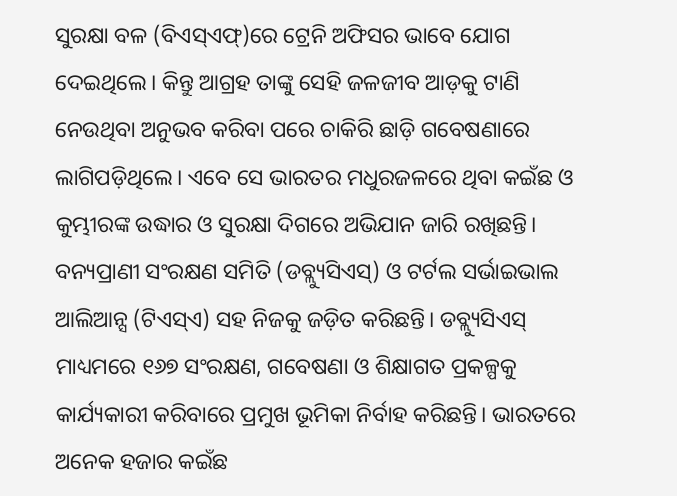ସୁରକ୍ଷା ବଳ (ବିଏସ୍‌ଏଫ୍‌)ରେ ଟ୍ରେନି ଅଫିସର ଭାବେ ଯୋଗ ଦେଇଥିଲେ। କିନ୍ତୁ ଆଗ୍ରହ ତାଙ୍କୁ ସେହି ଜଳଜୀବ ଆଡ଼କୁ ଟାଣି ନେଉଥିବା ଅନୁଭବ କରିବା ପରେ ଚାକିରି ଛାଡ଼ି ଗବେଷଣାରେ ଲାଗିପଡ଼ିଥିଲେ। ଏବେ ସେ ଭାରତର ମଧୁରଜଳରେ ଥିବା କଇଁଛ ଓ କୁମ୍ଭୀରଙ୍କ ଉଦ୍ଧାର ଓ ସୁରକ୍ଷା ଦିଗରେ ଅଭିଯାନ ଜାରି ରଖିଛନ୍ତି। ବନ୍ୟପ୍ରାଣୀ ସଂରକ୍ଷଣ ସମିତି (ଡବ୍ଲ୍ୟୁସିଏସ୍‌) ଓ ଟର୍ଟଲ ସର୍ଭାଇଭାଲ ଆଲିଆନ୍ସ (ଟିଏସ୍‌ଏ) ସହ ନିଜକୁ ଜଡ଼ିତ କରିଛନ୍ତି। ଡବ୍ଲ୍ୟୁସିଏସ୍‌ ମାଧ୍ୟମରେ ୧୬୭ ସଂରକ୍ଷଣ, ଗବେଷଣା ଓ ଶିକ୍ଷାଗତ ପ୍ରକଳ୍ପକୁ କାର୍ଯ୍ୟକାରୀ କରିବାରେ ପ୍ରମୁଖ ଭୂମିକା ନିର୍ବାହ କରିଛନ୍ତି। ଭାରତରେ ଅନେକ ହଜାର କଇଁଛ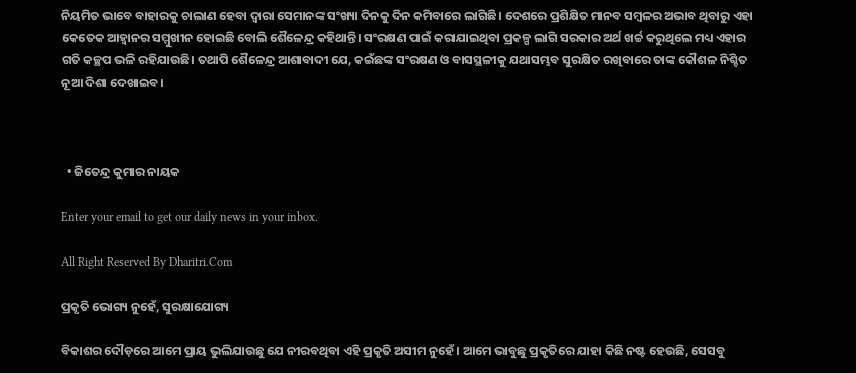ନିୟମିତ ଭାବେ ବାହାରକୁ ଚାଲାଣ ହେବା ଦ୍ୱାରା ସେମାନଙ୍କ ସଂଖ୍ୟା ଦିନକୁ ଦିନ କମିବାରେ ଲାଗିଛି। ଦେଶରେ ପ୍ରଶିକ୍ଷିତ ମାନବ ସମ୍ବଳର ଅଭାବ ଥିବାରୁ ଏହା କେତେକ ଆହ୍ବାନର ସମ୍ମୁଖୀନ ହୋଇଛି ବୋଲି ଶୈଳେନ୍ଦ୍ର କହିଥାନ୍ତି। ସଂରକ୍ଷଣ ପାଇଁ କରାଯାଇଥିବା ପ୍ରକଳ୍ପ ଲାଗି ସରକାର ଅର୍ଥ ଖର୍ଚ୍ଚ କରୁଥିଲେ ମଧ୍ୟ ଏହାର ଗତି କଚ୍ଛପ ଭଳି ରହିଯାଉଛି। ତଥାପି ଶୈଳେନ୍ଦ୍ର ଆଶାବାଦୀ ଯେ, କଇଁଛଙ୍କ ସଂରକ୍ଷଣ ଓ ବାସସ୍ଥଳୀକୁ ଯଥାସମ୍ଭବ ସୁରକ୍ଷିତ ରଖିବାରେ ତାଙ୍କ କୌଶଳ ନିଶ୍ଚିତ ନୂଆ ଦିଶା ଦେଖାଇବ।



  • ଜିତେନ୍ଦ୍ର କୁମାର ନାୟକ

Enter your email to get our daily news in your inbox.

All Right Reserved By Dharitri.Com

ପ୍ରକୃତି ଭୋଗ୍ୟ ନୁହେଁ, ସୁରକ୍ଷାଯୋଗ୍ୟ

ବିକାଶର ଦୌଡ଼ରେ ଆମେ ପ୍ରାୟ ଭୁଲିଯାଉଛୁ ଯେ ନୀରବଥିବା ଏହି ପ୍ରକୃତି ଅସୀମ ନୁହେଁ। ଆମେ ଭାବୁଛୁ ପ୍ରକୃତିରେ ଯାହା କିଛି ନଷ୍ଟ ହେଉଛି, ସେସବୁ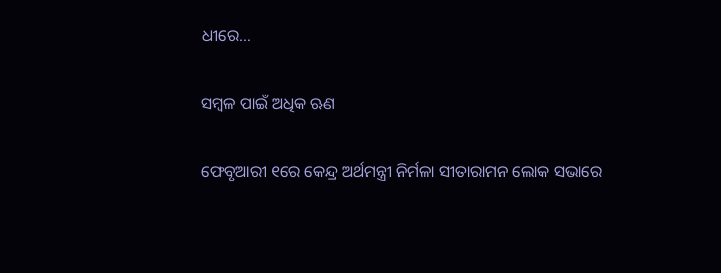ଧୀରେ…

ସମ୍ବଳ ପାଇଁ ଅଧିକ ଋଣ

ଫେବୃଆରୀ ୧ରେ କେନ୍ଦ୍ର ଅର୍ଥମନ୍ତ୍ରୀ ନିର୍ମଳା ସୀତାରାମନ ଲୋକ ସଭାରେ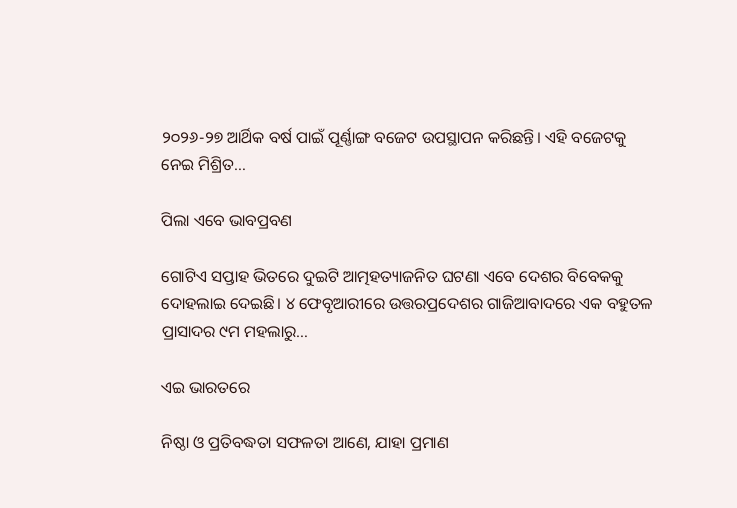୨୦୨୬-୨୭ ଆର୍ଥିକ ବର୍ଷ ପାଇଁ ପୂର୍ଣ୍ଣାଙ୍ଗ ବଜେଟ ଉପସ୍ଥାପନ କରିଛନ୍ତି। ଏହି ବଜେଟକୁ ନେଇ ମିଶ୍ରିତ…

ପିଲା ଏବେ ଭାବପ୍ରବଣ

ଗୋଟିଏ ସପ୍ତାହ ଭିତରେ ଦୁଇଟି ଆତ୍ମହତ୍ୟାଜନିତ ଘଟଣା ଏବେ ଦେଶର ବିବେକକୁ ଦୋହଲାଇ ଦେଇଛି। ୪ ଫେବୃଆରୀରେ ଉତ୍ତରପ୍ରଦେଶର ଗାଜିଆବାଦରେ ଏକ ବହୁତଳ ପ୍ରାସାଦର ୯ମ ମହଲାରୁ…

ଏଇ ଭାରତରେ

ନିଷ୍ଠା ଓ ପ୍ରତିବଦ୍ଧତା ସଫଳତା ଆଣେ, ଯାହା ପ୍ରମାଣ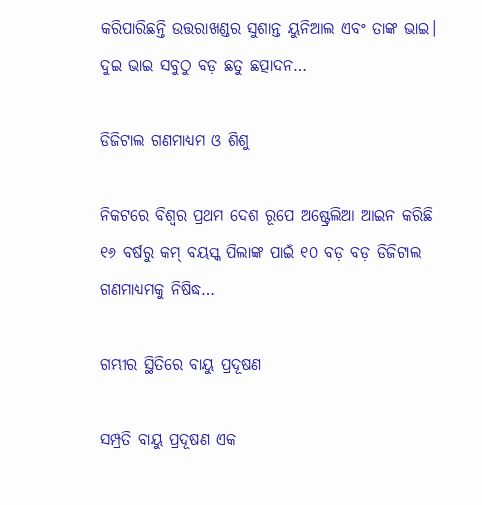କରିପାରିଛନ୍ତି ଉତ୍ତରାଖଣ୍ଡର ସୁଶାନ୍ତ ୟୁନିଆଲ ଏବଂ ତାଙ୍କ ଭାଇ। ଦୁଇ ଭାଇ ସବୁଠୁ ବଡ଼ ଛତୁ ଛତ୍ପାଦନ…

ଡିଜିଟାଲ ଗଣମାଧ୍ୟମ ଓ ଶିଶୁ

ନିକଟରେ ବିଶ୍ୱର ପ୍ରଥମ ଦେଶ ରୂପେ ଅଷ୍ଟ୍ରେଲିଆ ଆଇନ କରିଛି ୧୬ ବର୍ଷରୁ କମ୍‌ ବୟସ୍କ ପିଲାଙ୍କ ପାଇଁ ୧୦ ବଡ଼ ବଡ଼ ଡିଜିଟାଲ ଗଣମାଧ୍ୟମକୁ ନିଷିଦ୍ଧ…

ଗମ୍ଭୀର ସ୍ଥିତିରେ ବାୟୁ ପ୍ରଦୂଷଣ

ସମ୍ପ୍ରତି ବାୟୁ ପ୍ରଦୂଷଣ ଏକ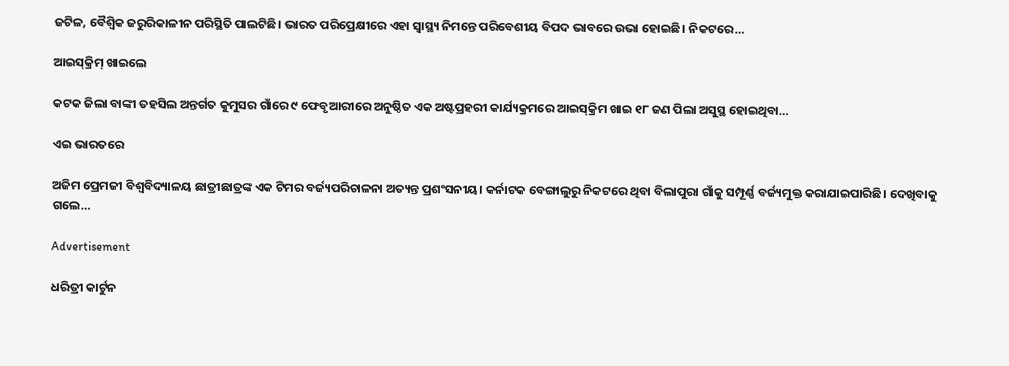ଜଟିଳ, ବୈଶ୍ୱିକ ଜରୁରିକାଳୀନ ପରିସ୍ଥିତି ପାଲଟିଛି। ଭାରତ ପରିପ୍ରେକ୍ଷୀରେ ଏହା ସ୍ବାସ୍ଥ୍ୟ ନିମନ୍ତେ ପରିବେଶୀୟ ବିପଦ ଭାବରେ ଉଭା ହୋଇଛି। ନିକଟରେ…

ଆଇସ୍‌କ୍ରିମ୍‌ ଖାଇଲେ

କଟକ ଜିଲା ବାଙ୍କୀ ତହସିଲ ଅନ୍ତର୍ଗତ କୁମୁସର ଗାଁରେ ୯ ଫେବୃଆରୀରେ ଅନୁଷ୍ଠିତ ଏକ ଅଷ୍ଟପ୍ରହରୀ କାର୍ଯ୍ୟକ୍ରମରେ ଆଇସ୍‌କ୍ରିମ ଖାଇ ୧୮ ଜଣ ପିଲା ଅସୁସ୍ଥ ହୋଇଥିବା…

ଏଇ ଭାରତରେ

ଅଜିମ ପ୍ରେମଜୀ ବିଶ୍ୱବିଦ୍ୟାଳୟ ଛାତ୍ରୀଛାତ୍ରଙ୍କ ଏକ ଟିମର ବର୍ଜ୍ୟପରିଚାଳନା ଅତ୍ୟନ୍ତ ପ୍ରଶଂସନୀୟ। କର୍ନାଟକ ବେଙ୍ଗାଲୁରୁ ନିକଟରେ ଥିବା ବିଲାପୁରା ଗାଁକୁ ସମ୍ପୂର୍ଣ୍ଣ ବର୍ଜ୍ୟମୁକ୍ତ କରାଯାଇପାରିଛି। ଦେଖିବାକୁ ଗଲେ…

Advertisement

ଧରିତ୍ରୀ କାର୍ଟୁନ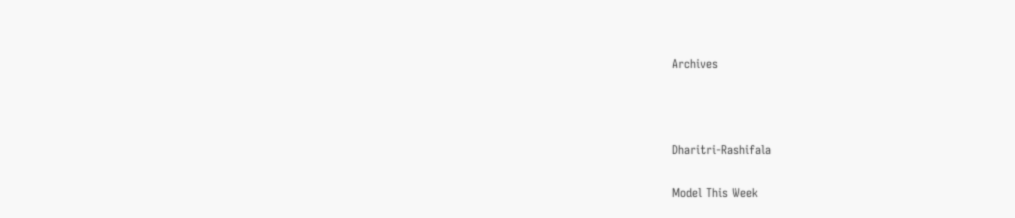Archives



Dharitri-Rashifala

Model This Week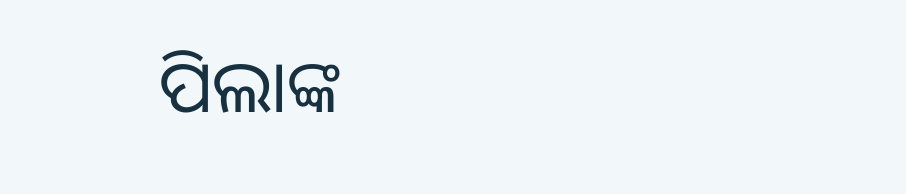ପିଲାଙ୍କ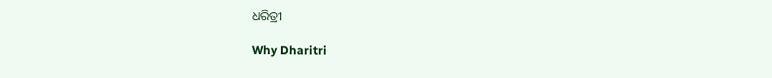ଧରିତ୍ରୀ

Why Dharitri